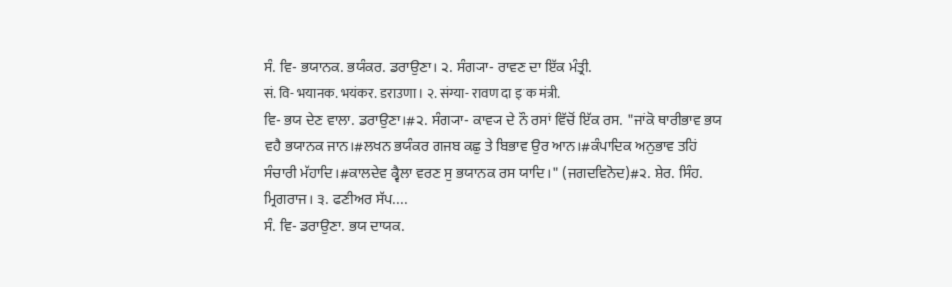ਸੰ. ਵਿ- ਭਯਾਨਕ. ਭਯੰਕਰ. ਡਰਾਉਣਾ। ੨. ਸੰਗ੍ਯਾ- ਰਾਵਣ ਦਾ ਇੱਕ ਮੰਤ੍ਰੀ.
सं. वि- भयानक. भयंकर. डराउणा। २. संग्या- रावण दा इॱक मंत्री.
ਵਿ- ਭਯ ਦੇਣ ਵਾਲਾ. ਡਰਾਉਣਾ।#੨. ਸੰਗ੍ਯਾ- ਕਾਵ੍ਯ ਦੇ ਨੌ ਰਸਾਂ ਵਿੱਚੋਂ ਇੱਕ ਰਸ. "ਜਾਂਕੋ ਥਾਰੀਭਾਵ ਭਯ ਵਹੈ ਭਯਾਨਕ ਜਾਨ।#ਲਖਨ ਭਯੰਕਰ ਗਜਬ ਕਛੁ ਤੇ ਬਿਭਾਵ ਉਰ ਆਨ।#ਕੰਪਾਦਿਕ ਅਨੁਭਾਵ ਤਹਿਂ ਸੰਚਾਰੀ ਮੱਹਾਦਿ।#ਕਾਲਦੇਵ ਕ੍ਵੈਲਾ ਵਰਣ ਸੁ ਭਯਾਨਕ ਰਸ ਯਾਦਿ।" (ਜਗਦਵਿਨੋਦ)#੨. ਸ਼ੇਰ. ਸਿੰਹ. ਮ੍ਰਿਗਰਾਜ। ੩. ਫਣੀਅਰ ਸੱਪ....
ਸੰ. ਵਿ- ਡਰਾਉਣਾ. ਭਯ ਦਾਯਕ.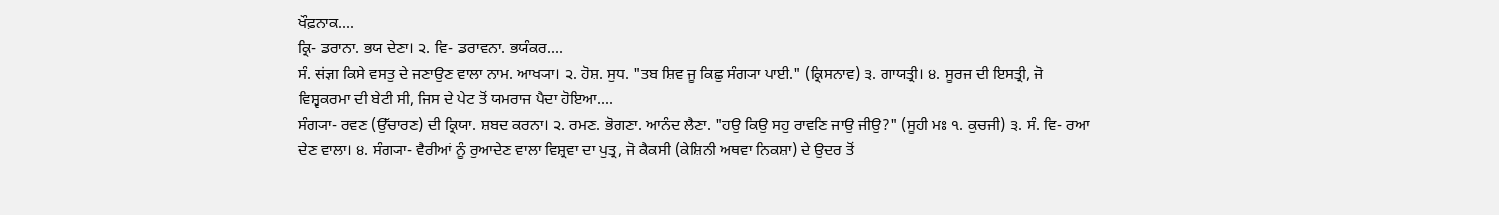ਖੌਫ਼ਨਾਕ....
ਕ੍ਰਿ- ਡਰਾਨਾ. ਭਯ ਦੇਣਾ। ੨. ਵਿ- ਡਰਾਵਨਾ. ਭਯੰਕਰ....
ਸੰ. संज्ञा ਕਿਸੇ ਵਸਤੁ ਦੇ ਜਣਾਉਣ ਵਾਲਾ ਨਾਮ. ਆਖ੍ਯਾ। ੨. ਹੋਸ਼. ਸੁਧ. "ਤਬ ਸ਼ਿਵ ਜੂ ਕਿਛੁ ਸੰਗ੍ਯਾ ਪਾਈ." (ਕ੍ਰਿਸਨਾਵ) ੩. ਗਾਯਤ੍ਰੀ। ੪. ਸੂਰਜ ਦੀ ਇਸਤ੍ਰੀ, ਜੋ ਵਿਸ਼੍ਵਕਰਮਾ ਦੀ ਬੇਟੀ ਸੀ, ਜਿਸ ਦੇ ਪੇਟ ਤੋਂ ਯਮਰਾਜ ਪੈਦਾ ਹੋਇਆ....
ਸੰਗ੍ਯਾ- ਰਵਣ (ਉੱਚਾਰਣ) ਦੀ ਕ੍ਰਿਯਾ. ਸ਼ਬਦ ਕਰਨਾ। ੨. ਰਮਣ. ਭੋਗਣਾ. ਆਨੰਦ ਲੈਣਾ. "ਹਉ ਕਿਉ ਸਹੁ ਰਾਵਣਿ ਜਾਉ ਜੀਉ?" (ਸੂਹੀ ਮਃ ੧. ਕੁਚਜੀ) ੩. ਸੰ. ਵਿ- ਰਆ ਦੇਣ ਵਾਲਾ। ੪. ਸੰਗ੍ਯਾ- ਵੈਰੀਆਂ ਨੂੰ ਰੁਆਦੇਣ ਵਾਲਾ ਵਿਸ਼੍ਰਵਾ ਦਾ ਪੁਤ੍ਰ, ਜੋ ਕੈਕਸੀ (ਕੇਸ਼ਿਨੀ ਅਥਵਾ ਨਿਕਸ਼ਾ) ਦੇ ਉਦਰ ਤੋਂ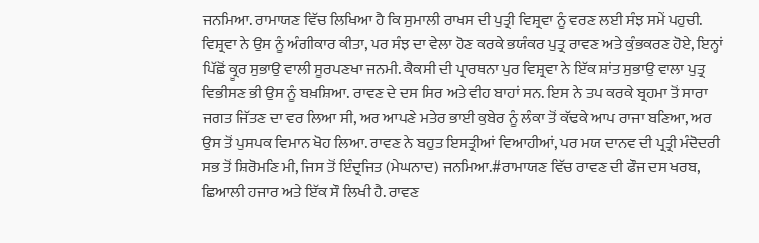ਜਨਮਿਆ. ਰਾਮਾਯਣ ਵਿੱਚ ਲਿਖਿਆ ਹੈ ਕਿ ਸੁਮਾਲੀ ਰਾਖਸ ਦੀ ਪੁਤ੍ਰੀ ਵਿਸ਼੍ਰਵਾ ਨੂੰ ਵਰਣ ਲਈ ਸੰਝ ਸਮੇਂ ਪਹੁਚੀ. ਵਿਸ਼੍ਰਵਾ ਨੇ ਉਸ ਨੂੰ ਅੰਗੀਕਾਰ ਕੀਤਾ, ਪਰ ਸੰਝ ਦਾ ਵੇਲਾ ਹੋਣ ਕਰਕੇ ਭਯੰਕਰ ਪੁਤ੍ਰ ਰਾਵਣ ਅਤੇ ਕੁੰਭਕਰਣ ਹੋਏ, ਇਨ੍ਹਾਂ ਪਿੱਛੋਂ ਕ੍ਰੂਰ ਸੁਭਾਉ ਵਾਲੀ ਸੂਰਪਣਖਾ ਜਨਮੀ. ਕੈਕਸੀ ਦੀ ਪ੍ਰਾਰਥਨਾ ਪੁਰ ਵਿਸ਼੍ਰਵਾ ਨੇ ਇੱਕ ਸ਼ਾਂਤ ਸੁਭਾਉ ਵਾਲਾ ਪੁਤ੍ਰ ਵਿਭੀਸਣ ਭੀ ਉਸ ਨੂੰ ਬਖ਼ਸ਼ਿਆ. ਰਾਵਣ ਦੇ ਦਸ ਸਿਰ ਅਤੇ ਵੀਹ ਬਾਹਾਂ ਸਨ. ਇਸ ਨੇ ਤਪ ਕਰਕੇ ਬ੍ਰਹਮਾ ਤੋਂ ਸਾਰਾ ਜਗਤ ਜਿੱਤਣ ਦਾ ਵਰ ਲਿਆ ਸੀ, ਅਰ ਆਪਣੇ ਮਤੇਰ ਭਾਈ ਕੁਬੇਰ ਨੂੰ ਲੰਕਾ ਤੋਂ ਕੱਢਕੇ ਆਪ ਰਾਜਾ ਬਣਿਆ, ਅਰ ਉਸ ਤੋਂ ਪੁਸਪਕ ਵਿਮਾਨ ਖੋਹ ਲਿਆ. ਰਾਵਣ ਨੇ ਬਹੁਤ ਇਸਤ੍ਰੀਆਂ ਵਿਆਹੀਆਂ, ਪਰ ਮਯ ਦਾਨਵ ਦੀ ਪ੍ਰਤ੍ਰੀ ਮੰਦੋਦਰੀ ਸਭ ਤੋਂ ਸ਼ਿਰੋਮਣਿ ਮੀ, ਜਿਸ ਤੋਂ ਇੰਦ੍ਰਜਿਤ (ਮੇਘਨਾਦ) ਜਨਮਿਆ.#ਰਾਮਾਯਣ ਵਿੱਚ ਰਾਵਣ ਦੀ ਫੌਜ ਦਸ ਖਰਬ, ਛਿਆਲੀ ਹਜਾਰ ਅਤੇ ਇੱਕ ਸੌ ਲਿਖੀ ਹੈ. ਰਾਵਣ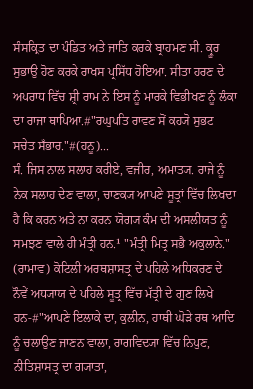ਸੰਸਕ੍ਰਿਤ ਦਾ ਪੰਡਿਤ ਅਤੇ ਜਾਤਿ ਕਰਕੇ ਬ੍ਰਾਹਮਣ ਸੀ. ਕ੍ਰੂਰ ਸੁਭਾਉ ਹੋਣ ਕਰਕੇ ਰਾਖਸ ਪ੍ਰਸਿੱਧ ਹੋਇਆ. ਸੀਤਾ ਹਰਣ ਦੇ ਅਪਰਾਧ ਵਿੱਚ ਸ਼੍ਰੀ ਰਾਮ ਨੇ ਇਸ ਨੂੰ ਮਾਰਕੇ ਵਿਭੀਖਣ ਨੂੰ ਲੰਕਾ ਦਾ ਰਾਜਾ ਥਾਪਿਆ.#"ਰਘੁਪਤਿ ਰਾਵਣ ਸੋਂ ਕਹ੍ਯੋ ਸੁਭਟ ਸਚੇਤ ਸਁਭਾਰ."#(ਹਨੂ)...
ਸੰ. ਜਿਸ ਨਾਲ ਸਲਾਹ ਕਰੀਏ, ਵਜੀਰ, ਅਮਾਤ੍ਯ. ਰਾਜੇ ਨੂੰ ਨੇਕ ਸਲਾਹ ਦੇਣ ਵਾਲਾ, ਚਾਣਕ੍ਯ ਆਪਣੇ ਸੂਤ੍ਰਾਂ ਵਿੱਚ ਲਿਖਦਾ ਹੈ ਕਿ ਕਰਨ ਅਤੇ ਨਾ ਕਰਨ ਯੋਗ੍ਯ ਕੰਮ ਦੀ ਅਸਲੀਯਤ ਨੂੰ ਸਮਝਣ ਵਾਲੇ ਹੀ ਮੰਤ੍ਰੀ ਹਨ.¹ "ਮੰਤ੍ਰੀ ਮਿਤ੍ਰ ਸਭੈ ਅਕੁਲਾਨੇ." (ਰਾਮਾਵ) ਕੋਟਿਲੀ ਅਰਥਸ਼ਾਸਤ੍ਰ ਦੇ ਪਹਿਲੇ ਅਧਿਕਰਣ ਦੇ ਨੌਵੇਂ ਅਧ੍ਯਾਯ ਦੇ ਪਹਿਲੇ ਸੂਤ੍ਰ ਵਿੱਚ ਮੱਤ੍ਰੀ ਦੇ ਗੁਣ ਲਿਖੇ ਹਨ-#"ਆਪਣੇ ਇਲਾਕੇ ਦਾ, ਕੁਲੀਨ, ਹਾਥੀ ਘੋੜੇ ਰਥ ਆਦਿ ਨੂੰ ਚਲਾਉਣ ਜਾਣਨ ਵਾਲਾ, ਰਾਗਵਿਦ੍ਯਾ ਵਿੱਚ ਨਿਪੁਣ, ਨੀਤਿਸ਼ਾਸਤ੍ਰ ਦਾ ਗ੍ਯਾਤਾ,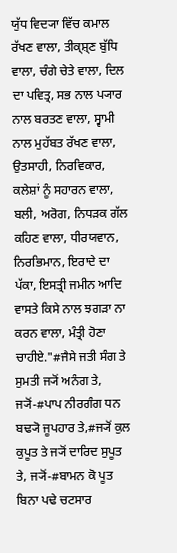ਯੁੱਧ ਵਿਦ੍ਯਾ ਵਿੱਚ ਕਮਾਲ ਰੱਖਣ ਵਾਲਾ, ਤੀਕ੍ਸ਼੍ਣ ਬੁੱਧਿ ਵਾਲਾ, ਚੰਗੇ ਚੇਤੇ ਵਾਲਾ, ਦਿਲ ਦਾ ਪਵਿਤ੍ਰ, ਸਭ ਨਾਲ ਪ੍ਯਾਰ ਨਾਲ ਬਰਤਣ ਵਾਲਾ, ਸ੍ਵਾਮੀ ਨਾਲ ਮੁਹੱਬਤ ਰੱਖਣ ਵਾਲਾ, ਉਤਸਾਹੀ, ਨਿਰਵਿਕਾਰ, ਕਲੇਸ਼ਾਂ ਨੂੰ ਸਹਾਰਨ ਵਾਲਾ, ਬਲੀ, ਅਰੋਗ, ਨਿਧੜਕ ਗੱਲ ਕਹਿਣ ਵਾਲਾ, ਧੀਰਯਵਾਨ, ਨਿਰਭਿਮਾਨ, ਇਰਾਦੇ ਦਾ ਪੱਕਾ, ਇਸਤ੍ਰੀ ਜਮੀਨ ਆਦਿ ਵਾਸਤੇ ਕਿਸੇ ਨਾਲ ਝਗੜਾ ਨਾ ਕਰਨ ਵਾਲਾ, ਮੰਤ੍ਰੀ ਹੋਣਾ ਚਾਹੀਏ."#ਜੈਸੇ ਜਤੀ ਸੰਗ ਤੇ ਸੁਮਤੀ ਜ੍ਯੋਂ ਅਨੰਗ ਤੇ, ਜ੍ਯੋਂ-#ਪਾਪ ਨੀਰਗੰਗ ਧਨ ਬਢ੍ਯੋ ਜੂਪਹਾਰ ਤੇ,#ਜ੍ਯੋਂ ਕੁਲ ਕੁਪੂਤ ਤੇ ਜ੍ਯੋਂ ਦਾਰਿਦ ਸੁਪੂਤ ਤੇ, ਜ੍ਯੋਂ-#ਬਾਮਨ ਕੋ ਪੂਤ ਬਿਨਾ ਪਢੇ ਚਟਸਾਰ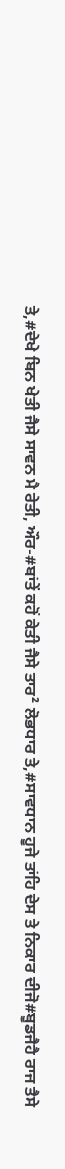ਤੇ,#ਦੇਖੇ ਬਿਨ ਖੇਤੀ ਜੈਸੇ ਸਾਵਨ ਮੈ ਰੇਤੀ, ਔਰ-#ਬਾਂਤੇਂ ਕਹੋਂ ਕੇਤੀ ਜੈਸੇ ਤਾਰ² ਲੋਭਧਾਰ ਤੇ,#ਸਾਵਧਾਨ ਹੂਜੇ ਤਾਂਹਿ ਦੇਸ ਤੇ ਨਿਕਾਰ ਦੀਜੋ#ਬੂਡਜੈਹੈ ਰਾਜ ਤੈਸੇ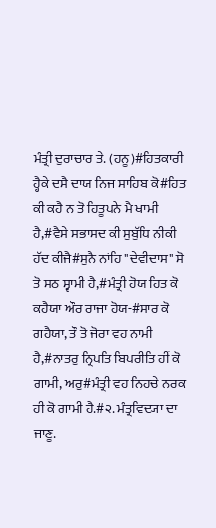ਮੰਤ੍ਰੀ ਦੁਰਾਚਾਰ ਤੇ. (ਹਨੂ)#ਹਿਤਕਾਰੀ ਹ੍ਹੈਕੇ ਦਸੈ ਦਾਯ ਨਿਜ ਸਾਹਿਬ ਕੋ#ਹਿਤ ਕੀ ਕਹੈ ਨ ਤੋ ਹਿਤੂਪਨੇ ਮੈ ਖਾਮੀ ਹੈ,#ਵੈਸੇ ਸਭਾਸਦ ਕੀ ਸੁਬੁੱਧਿ ਨੀਕੀ ਹੱਦ ਕੀਜੈ#ਸੁਨੈ ਨਾਂਹਿ "ਦੇਵੀਦਾਸ" ਸੋ ਤੋ ਸਠ ਸ੍ਵਾਮੀ ਹੈ,#ਮੰਤ੍ਰੀ ਹੋਯ ਹਿਤ ਕੋ ਕਹੈਯਾ ਔਰ ਰਾਜਾ ਹੋਯ-#ਸਾਰ ਕੋ ਗਹੈਯਾ, ਤੌ ਤੋ ਜੋਰਾ ਵਹ ਨਾਮੀ ਹੈ,#ਨਾਤਰੁ ਨ੍ਰਿਪਤਿ ਬਿਪਰੀਤਿ ਹੀਂ ਕੋ ਗਾਮੀ, ਅਰੁ#ਮੰਤ੍ਰੀ ਵਹ ਨਿਹਚੇ ਨਰਕ ਹੀ ਕੋ ਗਾਮੀ ਹੈ.#੨. ਮੰਤ੍ਰਵਿਦ੍ਯਾ ਦਾ ਜਾਣੂ.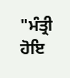"ਮੰਤ੍ਰੀ ਹੋਇ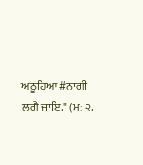ਅਠੂਹਿਆ#ਨਾਗੀ ਲਗੈ ਜਾਇ." (ਮਃ ੨.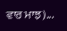ਵਾਰ ਮਾਝ)...